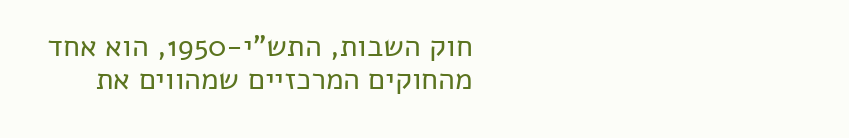חוק השבות, התש"י-1950, הוא אחד מהחוקים המרכזיים שמהווים את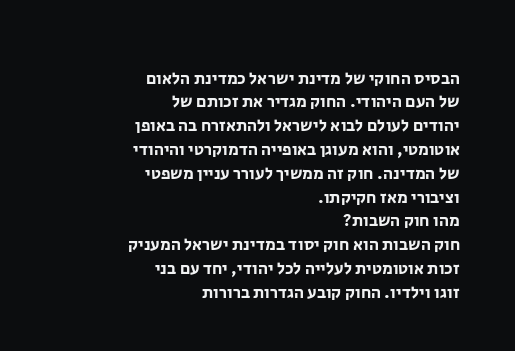הבסיס החוקי של מדינת ישראל כמדינת הלאום של העם היהודי. החוק מגדיר את זכותם של יהודים לעולם לבוא לישראל ולהתאזרח בה באופן אוטומטי, והוא מעוגן באופייה הדמוקרטי והיהודי של המדינה. חוק זה ממשיך לעורר עניין משפטי וציבורי מאז חקיקתו.
מהו חוק השבות?
חוק השבות הוא חוק יסוד במדינת ישראל המעניק זכות אוטומטית לעלייה לכל יהודי, יחד עם בני זוגו וילדיו. החוק קובע הגדרות ברורות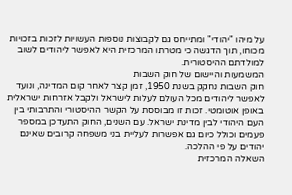על מיהו "יהודי" ומתייחס גם לקבוצות נוספות העשויות לזכות בזכויות מכוחו, תוך הדגשה כי מטרתו המרכזית היא לאפשר ליהודים לשוב למולדתם ההיסטורית.
המשמעות והיישום של חוק השבות
חוק השבות נחקק בשנת 1950, זמן קצר לאחר קום המדינה, ונועד לאפשר ליהודים מכל העולם לעלות לישראל ולקבל אזרחות ישראלית באופן אוטומטי. זכות זו מבוססת על הקשר ההיסטורי והתרבותי בין העם היהודי לבין מדינת ישראל. עם השנים, החוק התעדכן במספר פעמים וכולל כיום גם אפשרות לעליית בני משפחה קרובים שאינם יהודים על פי ההלכה.
השאלה המרכזית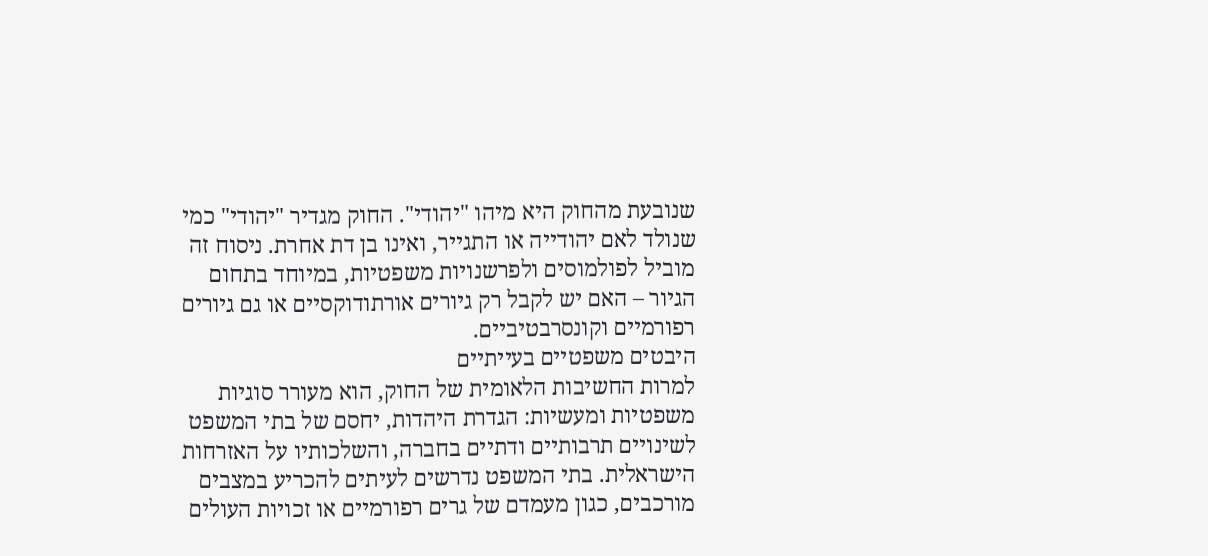שנובעת מהחוק היא מיהו "יהודי". החוק מגדיר "יהודי" כמי שנולד לאם יהודייה או התגייר, ואינו בן דת אחרת. ניסוח זה מוביל לפולמוסים ולפרשנויות משפטיות, במיוחד בתחום הגיור – האם יש לקבל רק גיורים אורתודוקסיים או גם גיורים רפורמיים וקונסרבטיביים.
היבטים משפטיים בעייתיים
למרות החשיבות הלאומית של החוק, הוא מעורר סוגיות משפטיות ומעשיות: הגדרת היהדות, יחסם של בתי המשפט לשינויים תרבותיים ודתיים בחברה, והשלכותיו על האזרחות הישראלית. בתי המשפט נדרשים לעיתים להכריע במצבים מורכבים, כגון מעמדם של גרים רפורמיים או זכויות העולים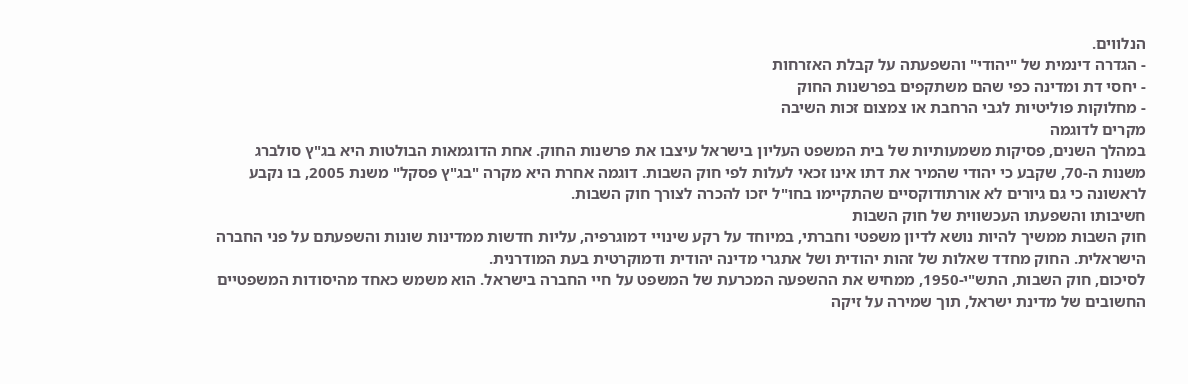הנלווים.
- הגדרה דינמית של "יהודי" והשפעתה על קבלת האזרחות
- יחסי דת ומדינה כפי שהם משתקפים בפרשנות החוק
- מחלוקות פוליטיות לגבי הרחבת או צמצום זכות השיבה
מקרים לדוגמה
במהלך השנים, פסיקות משמעותיות של בית המשפט העליון בישראל עיצבו את פרשנות החוק. אחת הדוגמאות הבולטות היא בג"ץ סולברג משנות ה-70, שקבע כי יהודי שהמיר את דתו אינו זכאי לעלות לפי חוק השבות. דוגמה אחרת היא מקרה "בג"ץ פסקל" משנת 2005, בו נקבע לראשונה כי גם גיורים לא אורתודוקסיים שהתקיימו בחו"ל יזכו להכרה לצורך חוק השבות.
חשיבותו והשפעתו העכשווית של חוק השבות
חוק השבות ממשיך להיות נושא לדיון משפטי וחברתי, במיוחד על רקע שינויי דמוגרפיה, עליות חדשות ממדינות שונות והשפעתם על פני החברה הישראלית. החוק מחדד שאלות של זהות יהודית ושל אתגרי מדינה יהודית ודמוקרטית בעת המודרנית.
לסיכום, חוק השבות, התש"י-1950, ממחיש את ההשפעה המכרעת של המשפט על חיי החברה בישראל. הוא משמש כאחד מהיסודות המשפטיים החשובים של מדינת ישראל, תוך שמירה על זיקה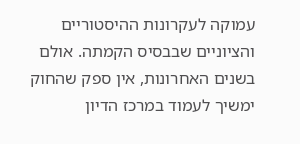עמוקה לעקרונות ההיסטוריים והציוניים שבבסיס הקמתה. אולם בשנים האחרונות, אין ספק שהחוק ימשיך לעמוד במרכז הדיון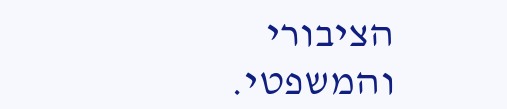הציבורי והמשפטי.